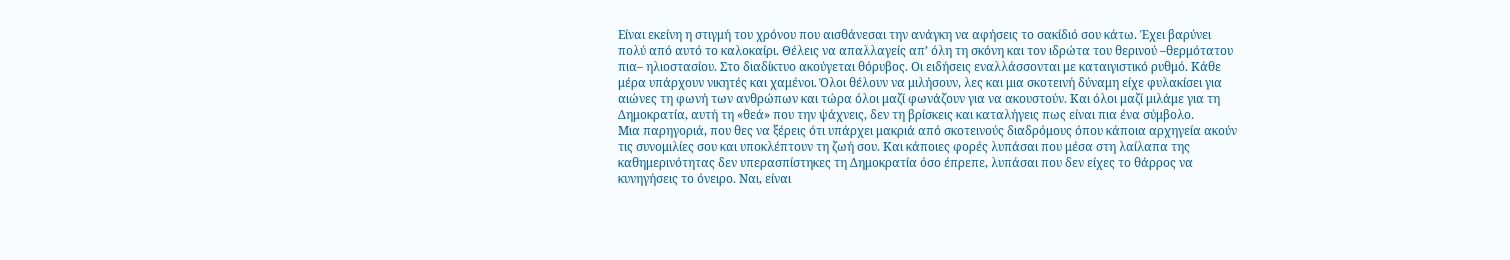Είναι εκείνη η στιγμή του χρόνου που αισθάνεσαι την ανάγκη να αφήσεις το σακίδιό σου κάτω. Έχει βαρύνει πολύ από αυτό το καλοκαίρι. Θέλεις να απαλλαγείς απ’ όλη τη σκόνη και τον ιδρώτα του θερινού –θερμότατου πια– ηλιοστασίου. Στο διαδίκτυο ακούγεται θόρυβος. Οι ειδήσεις εναλλάσσονται με καταιγιστικό ρυθμό. Κάθε μέρα υπάρχουν νικητές και χαμένοι. Όλοι θέλουν να μιλήσουν, λες και μια σκοτεινή δύναμη είχε φυλακίσει για αιώνες τη φωνή των ανθρώπων και τώρα όλοι μαζί φωνάζουν για να ακουστούν. Και όλοι μαζί μιλάμε για τη Δημοκρατία, αυτή τη «θεά» που την ψάχνεις, δεν τη βρίσκεις και καταλήγεις πως είναι πια ένα σύμβολο.
Μια παρηγοριά, που θες να ξέρεις ότι υπάρχει μακριά από σκοτεινούς διαδρόμους όπου κάποια αρχηγεία ακούν τις συνομιλίες σου και υποκλέπτουν τη ζωή σου. Και κάποιες φορές λυπάσαι που μέσα στη λαίλαπα της καθημερινότητας δεν υπερασπίστηκες τη Δημοκρατία όσο έπρεπε, λυπάσαι που δεν είχες το θάρρος να κυνηγήσεις το όνειρο. Ναι, είναι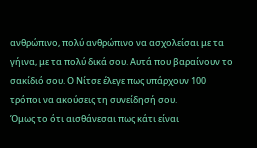ανθρώπινο, πολύ ανθρώπινο να ασχολείσαι με τα γήινα, με τα πολύ δικά σου. Αυτά που βαραίνουν το σακίδιό σου. Ο Νίτσε έλεγε πως υπάρχουν 100 τρόποι να ακούσεις τη συνείδησή σου.
Όμως το ότι αισθάνεσαι πως κάτι είναι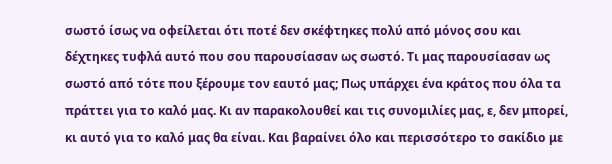σωστό ίσως να οφείλεται ότι ποτέ δεν σκέφτηκες πολύ από μόνος σου και δέχτηκες τυφλά αυτό που σου παρουσίασαν ως σωστό. Τι μας παρουσίασαν ως σωστό από τότε που ξέρουμε τον εαυτό μας; Πως υπάρχει ένα κράτος που όλα τα πράττει για το καλό μας. Κι αν παρακολουθεί και τις συνομιλίες μας, ε, δεν μπορεί, κι αυτό για το καλό μας θα είναι. Και βαραίνει όλο και περισσότερο το σακίδιο με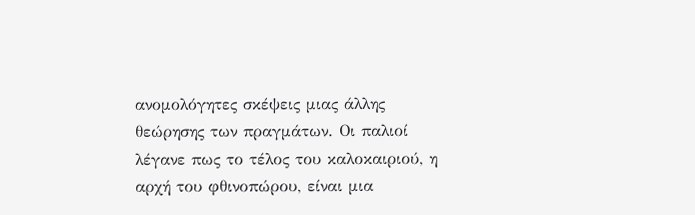ανομολόγητες σκέψεις μιας άλλης θεώρησης των πραγμάτων. Οι παλιοί λέγανε πως το τέλος του καλοκαιριού, η αρχή του φθινοπώρου, είναι μια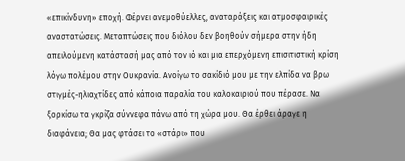«επικίνδυνη» εποχή. Φέρνει ανεμοθύελλες, αναταράξεις και ατμοσφαιρικές αναστατώσεις. Μεταπτώσεις που διόλου δεν βοηθούν σήμερα στην ήδη απειλούμενη κατάστασή μας από τον ιό και μια επερχόμενη επισιτιστική κρίση λόγω πολέμου στην Ουκρανία. Ανοίγω το σακίδιό μου με την ελπίδα να βρω στιγμές-ηλιαχτίδες από κάποια παραλία του καλοκαιριού που πέρασε. Να ξορκίσω τα γκρίζα σύννεφα πάνω από τη χώρα μου. Θα έρθει άραγε η διαφάνεια; Θα μας φτάσει το «στάρι» που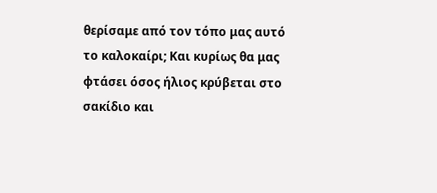θερίσαμε από τον τόπο μας αυτό το καλοκαίρι; Και κυρίως θα μας φτάσει όσος ήλιος κρύβεται στο σακίδιο και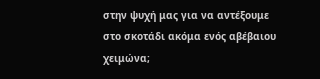στην ψυχή μας για να αντέξουμε στο σκοτάδι ακόμα ενός αβέβαιου χειμώνα;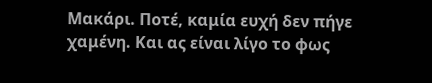Μακάρι. Ποτέ, καμία ευχή δεν πήγε χαμένη. Και ας είναι λίγο το φως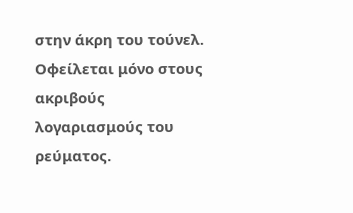στην άκρη του τούνελ. Οφείλεται μόνο στους ακριβούς λογαριασμούς του ρεύματος.